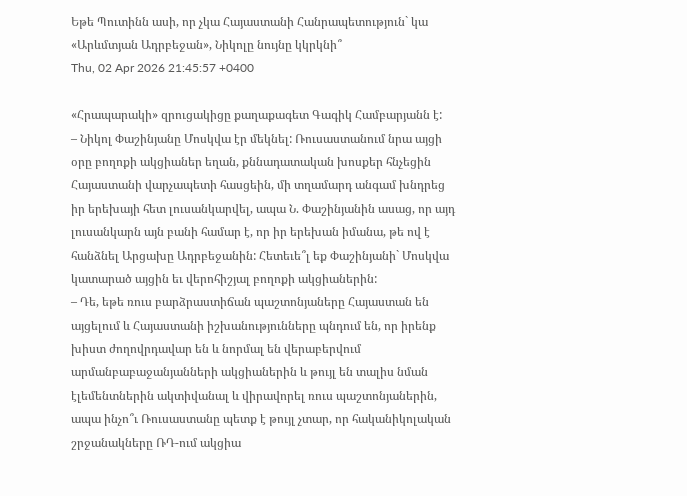Եթե Պուտինն ասի, որ չկա Հայաստանի Հանրապետություն` կա «Արևմտյան Ադրբեջան», Նիկոլը նույնը կկրկնի՞
Thu, 02 Apr 2026 21:45:57 +0400

«Հրապարակի» զրուցակիցը քաղաքագետ Գագիկ Համբարյանն է:
– Նիկոլ Փաշինյանը Մոսկվա էր մեկնել: Ռուսաստանում նրա այցի օրը բողոքի ակցիաներ եղան, քննադատական խոսքեր հնչեցին Հայաստանի վարչապետի հասցեին, մի տղամարդ անգամ խնդրեց իր երեխայի հետ լուսանկարվել, ապա Ն. Փաշինյանին ասաց, որ այդ լուսանկարն այն բանի համար է, որ իր երեխան իմանա, թե ով է հանձնել Արցախը Ադրբեջանին: Հետեւե՞լ եք Փաշինյանի` Մոսկվա կատարած այցին եւ վերոհիշյալ բողոքի ակցիաներին:
– Դե, եթե ռուս բարձրաստիճան պաշտոնյաները Հայաստան են այցելում և Հայաստանի իշխանությունները պնդում են, որ իրենք խիստ ժողովրդավար են և նորմալ են վերաբերվում արմանբաբաջանյանների ակցիաներին և թույլ են տալիս նման էլեմենտներին ակտիվանալ և վիրավորել ռուս պաշտոնյաներին, ապա ինչո՞ւ Ռուսաստանը պետք է թույլ չտար, որ հականիկոլական շրջանակները ՌԴ-ում ակցիա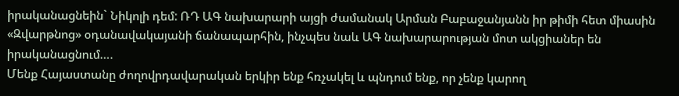իրականացնեին` Նիկոլի դեմ: ՌԴ ԱԳ նախարարի այցի ժամանակ Արման Բաբաջանյանն իր թիմի հետ միասին «Զվարթնոց» օդանավակայանի ճանապարհին, ինչպես նաև ԱԳ նախարարության մոտ ակցիաներ են իրականացնում….
Մենք Հայաստանը ժողովրդավարական երկիր ենք հռչակել և պնդում ենք, որ չենք կարող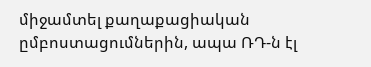միջամտել քաղաքացիական ըմբոստացումներին, ապա ՌԴ-ն էլ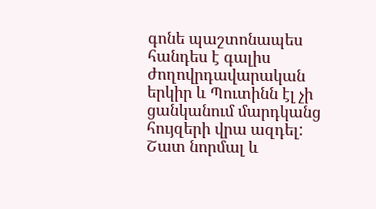գոնե պաշտոնապես հանդես է գալիս ժողովրդավարական երկիր և Պուտինն էլ չի ցանկանում մարդկանց հույզերի վրա ազդել: Շատ նորմալ և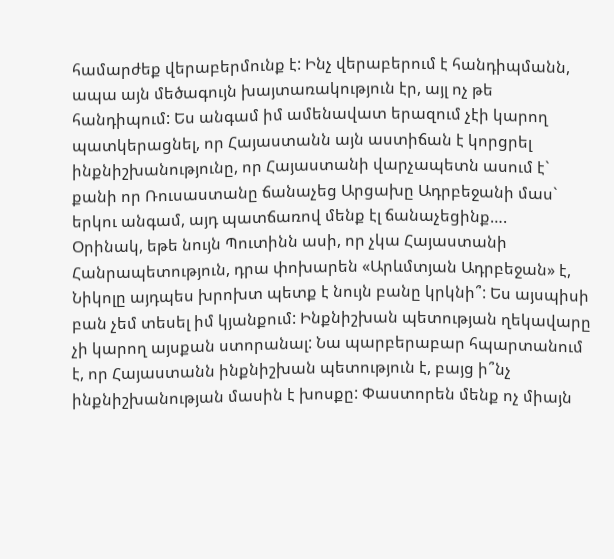համարժեք վերաբերմունք է: Ինչ վերաբերում է հանդիպմանն, ապա այն մեծագույն խայտառակություն էր, այլ ոչ թե հանդիպում: Ես անգամ իմ ամենավատ երազում չէի կարող պատկերացնել, որ Հայաստանն այն աստիճան է կորցրել ինքնիշխանությունը, որ Հայաստանի վարչապետն ասում է` քանի որ Ռուսաստանը ճանաչեց Արցախը Ադրբեջանի մաս` երկու անգամ, այդ պատճառով մենք էլ ճանաչեցինք….
Օրինակ, եթե նույն Պուտինն ասի, որ չկա Հայաստանի Հանրապետություն, դրա փոխարեն «Արևմտյան Ադրբեջան» է, Նիկոլը այդպես խրոխտ պետք է նույն բանը կրկնի՞: Ես այսպիսի բան չեմ տեսել իմ կյանքում: Ինքնիշխան պետության ղեկավարը չի կարող այսքան ստորանալ: Նա պարբերաբար հպարտանում է, որ Հայաստանն ինքնիշխան պետություն է, բայց ի՞նչ ինքնիշխանության մասին է խոսքը: Փաստորեն մենք ոչ միայն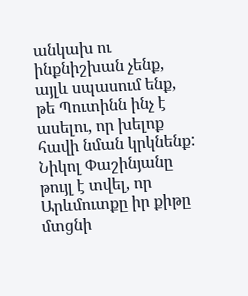անկախ ու ինքնիշխան չենք, այլև սպասում ենք, թե Պուտինն ինչ է ասելու, որ խելոք հավի նման կրկնենք:
Նիկոլ Փաշինյանը թույլ է տվել, որ Արևմուտքը իր քիթը մտցնի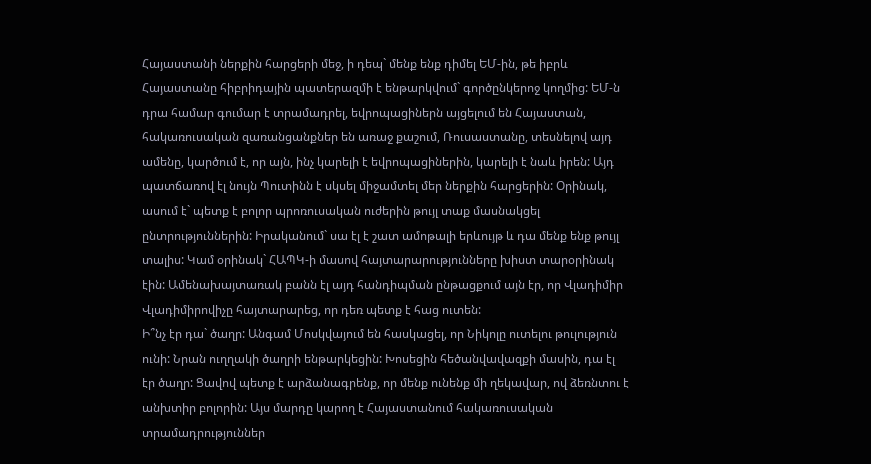Հայաստանի ներքին հարցերի մեջ, ի դեպ` մենք ենք դիմել ԵՄ-ին, թե իբրև Հայաստանը հիբրիդային պատերազմի է ենթարկվում` գործընկերոջ կողմից: ԵՄ-ն դրա համար գումար է տրամադրել, եվրոպացիներն այցելում են Հայաստան, հակառուսական զառանցանքներ են առաջ քաշում, Ռուսաստանը, տեսնելով այդ ամենը, կարծում է, որ այն, ինչ կարելի է եվրոպացիներին, կարելի է նաև իրեն: Այդ պատճառով էլ նույն Պուտինն է սկսել միջամտել մեր ներքին հարցերին: Օրինակ, ասում է` պետք է բոլոր պրոռուսական ուժերին թույլ տաք մասնակցել ընտրություններին: Իրականում` սա էլ է շատ ամոթալի երևույթ և դա մենք ենք թույլ տալիս: Կամ օրինակ` ՀԱՊԿ-ի մասով հայտարարությունները խիստ տարօրինակ էին: Ամենախայտառակ բանն էլ այդ հանդիպման ընթացքում այն էր, որ Վլադիմիր Վլադիմիրովիչը հայտարարեց, որ դեռ պետք է հաց ուտեն:
Ի՞նչ էր դա` ծաղր: Անգամ Մոսկվայում են հասկացել, որ Նիկոլը ուտելու թուլություն ունի: Նրան ուղղակի ծաղրի ենթարկեցին: Խոսեցին հեծանվավազքի մասին, դա էլ էր ծաղր: Ցավով պետք է արձանագրենք, որ մենք ունենք մի ղեկավար, ով ձեռնտու է անխտիր բոլորին: Այս մարդը կարող է Հայաստանում հակառուսական տրամադրություններ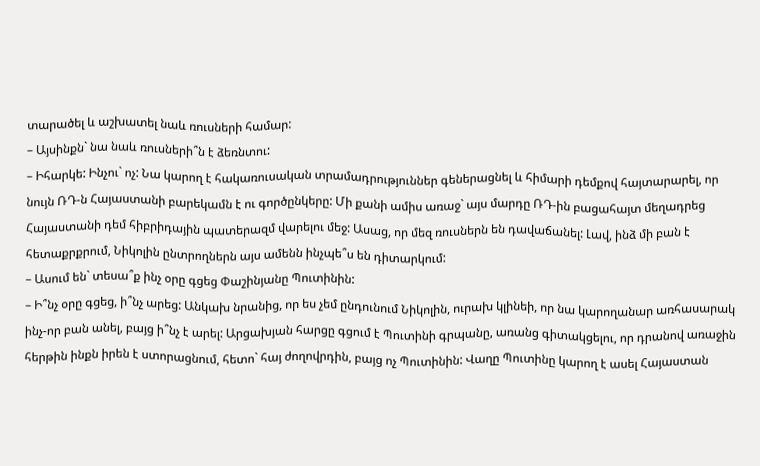տարածել և աշխատել նաև ռուսների համար:
– Այսինքն` նա նաև ռուսների՞ն է ձեռնտու:
– Իհարկե: Ինչու` ոչ: Նա կարող է հակառուսական տրամադրություններ գեներացնել և հիմարի դեմքով հայտարարել, որ նույն ՌԴ-ն Հայաստանի բարեկամն է ու գործընկերը: Մի քանի ամիս առաջ` այս մարդը ՌԴ-ին բացահայտ մեղադրեց Հայաստանի դեմ հիբրիդային պատերազմ վարելու մեջ: Ասաց, որ մեզ ռուսներն են դավաճանել: Լավ, ինձ մի բան է հետաքրքրում, Նիկոլին ընտրողներն այս ամենն ինչպե՞ս են դիտարկում:
– Ասում են` տեսա՞ք ինչ օրը գցեց Փաշինյանը Պուտինին:
– Ի՞նչ օրը գցեց, ի՞նչ արեց: Անկախ նրանից, որ ես չեմ ընդունում Նիկոլին, ուրախ կլինեի, որ նա կարողանար առհասարակ ինչ-որ բան անել, բայց ի՞նչ է արել: Արցախյան հարցը գցում է Պուտինի գրպանը, առանց գիտակցելու, որ դրանով առաջին հերթին ինքն իրեն է ստորացնում, հետո` հայ ժողովրդին, բայց ոչ Պուտինին: Վաղը Պուտինը կարող է ասել Հայաստան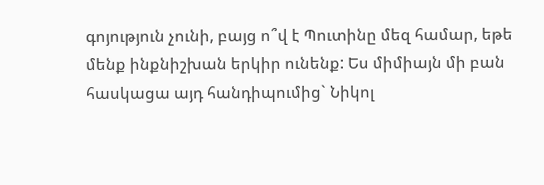գոյություն չունի, բայց ո՞վ է Պուտինը մեզ համար, եթե մենք ինքնիշխան երկիր ունենք: Ես միմիայն մի բան հասկացա այդ հանդիպումից` Նիկոլ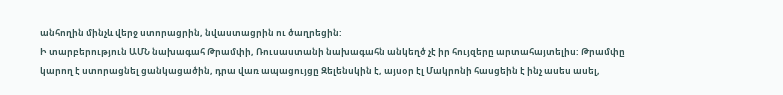անհողին մինչև վերջ ստորացրին, նվաստացրին ու ծաղրեցին:
Ի տարբերություն ԱՄՆ նախագահ Թրամփի, Ռուսաստանի նախագահն անկեղծ չէ իր հույզերը արտահայտելիս: Թրամփը կարող է ստորացնել ցանկացածին, դրա վառ ապացույցը Զելենսկին է, այսօր էլ Մակրոնի հասցեին է ինչ ասես ասել,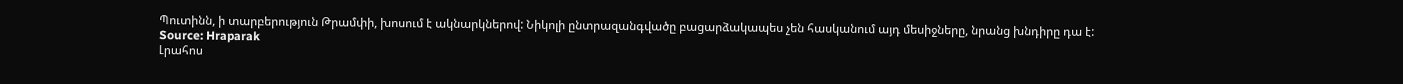Պուտինն, ի տարբերություն Թրամփի, խոսում է ակնարկներով: Նիկոլի ընտրազանգվածը բացարձակապես չեն հասկանում այդ մեսիջները, նրանց խնդիրը դա է:
Source: Hraparak
Լրահոս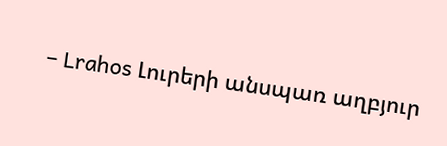– Lrahos Լուրերի անսպառ աղբյուր